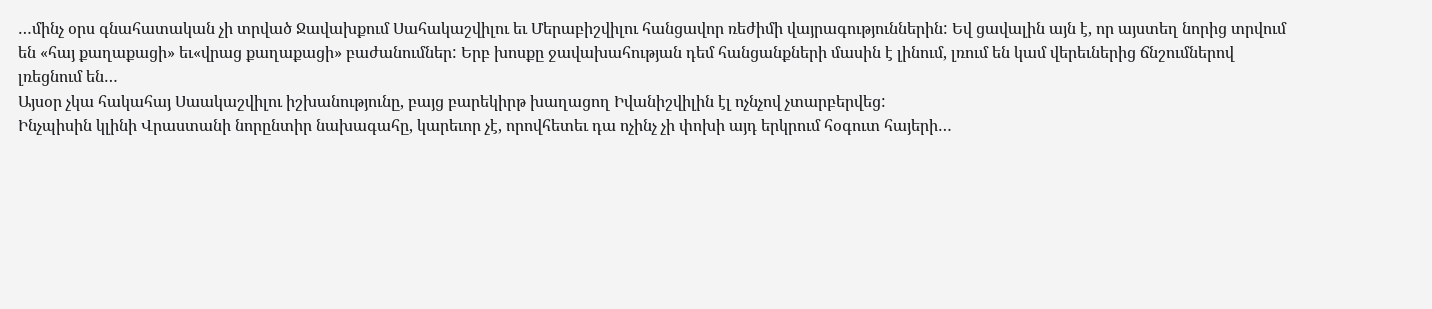…մինչ օրս գնահատական չի տրված Ջավախքում Սահակաշվիլու եւ Մերաբիշվիլու հանցավոր ռեժիմի վայրագություններին: Եվ ցավալին այն է, որ այստեղ նորից տրվում են «հայ քաղաքացի» եւ«վրաց քաղաքացի» բաժանումներ: Երբ խոսքը ջավախահության դեմ հանցանքների մասին է լինում, լռում են կամ վերեւներից ճնշումներով լռեցնում են…
Այսօր չկա հակահայ Սաակաշվիլու իշխանությունը, բայց բարեկիրթ խաղացող Իվանիշվիլին էլ ոչնչով չտարբերվեց:
Ինչպիսին կլինի Վրաստանի նորընտիր նախագահը, կարեւոր չէ, որովհետեւ դա ոչինչ չի փոխի այդ երկրում հօգուտ հայերի…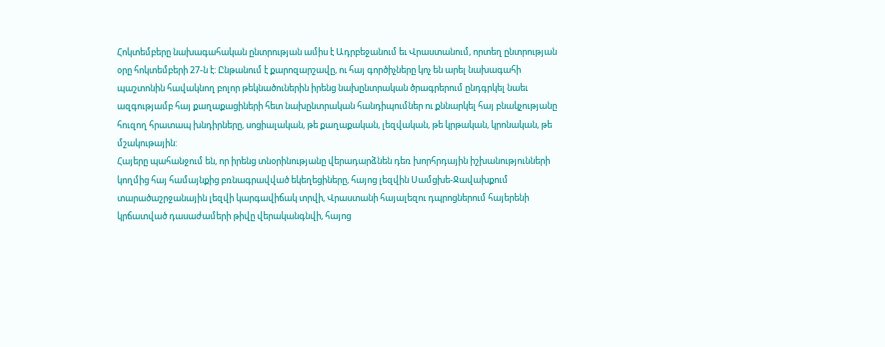Հոկտեմբերը նախագահական ընտրության ամիս է Ադրբեջանում եւ Վրաստանում, որտեղ ընտրության օրը հոկտեմբերի 27-ն է: Ընթանում է քարոզարշավը, ու հայ գործիչները կոչ են արել նախագահի պաշտոնին հավակնող բոլոր թեկնածուներին իրենց նախընտրական ծրագրերում ընդգրկել նաեւ ազգությամբ հայ քաղաքացիների հետ նախընտրական հանդիպումներ ու քննարկել հայ բնակչությանը հուզող հրատապ խնդիրները, սոցիալական, թե քաղաքական, լեզվական, թե կրթական, կրոնական, թե մշակութային:
Հայերը պահանջում են, որ իրենց տնօրինությանը վերադարձնեն դեռ խորհրդային իշխանությունների կողմից հայ համայնքից բռնագրավված եկեղեցիները, հայոց լեզվին Սամցխե-Ջավախքում տարածաշրջանային լեզվի կարգավիճակ տրվի, Վրաստանի հայալեզու դպրոցներում հայերենի կրճատված դասաժամերի թիվը վերականգնվի, հայոց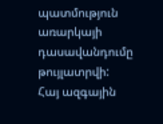պատմություն առարկայի դասավանդումը թույլատրվի:
Հայ ազգային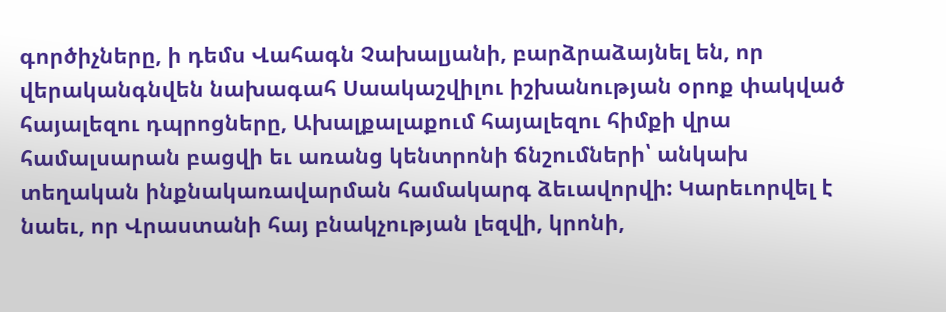գործիչները, ի դեմս Վահագն Չախալյանի, բարձրաձայնել են, որ վերականգնվեն նախագահ Սաակաշվիլու իշխանության օրոք փակված հայալեզու դպրոցները, Ախալքալաքում հայալեզու հիմքի վրա համալսարան բացվի եւ առանց կենտրոնի ճնշումների՝ անկախ տեղական ինքնակառավարման համակարգ ձեւավորվի: Կարեւորվել է նաեւ, որ Վրաստանի հայ բնակչության լեզվի, կրոնի,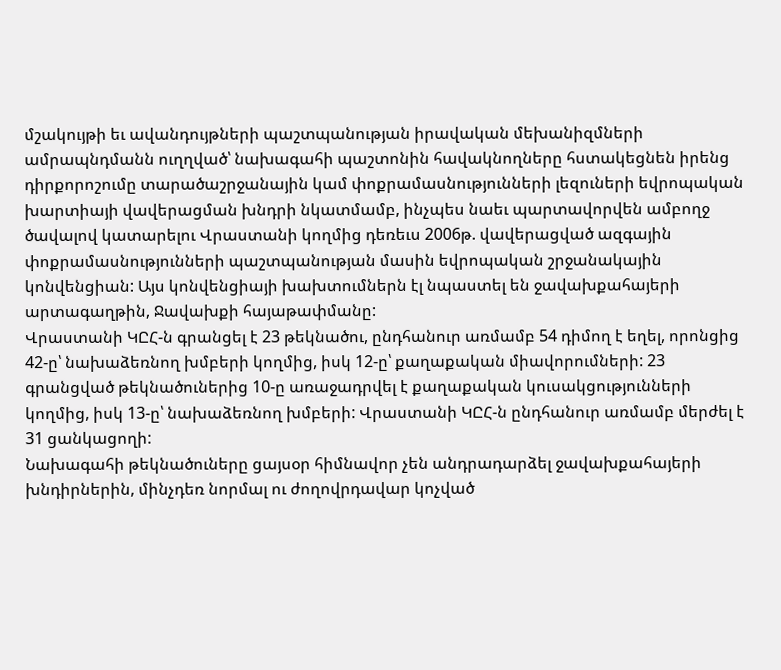մշակույթի եւ ավանդույթների պաշտպանության իրավական մեխանիզմների ամրապնդմանն ուղղված՝ նախագահի պաշտոնին հավակնողները հստակեցնեն իրենց դիրքորոշումը տարածաշրջանային կամ փոքրամասնությունների լեզուների եվրոպական խարտիայի վավերացման խնդրի նկատմամբ, ինչպես նաեւ պարտավորվեն ամբողջ ծավալով կատարելու Վրաստանի կողմից դեռեւս 2006թ. վավերացված ազգային փոքրամասնությունների պաշտպանության մասին եվրոպական շրջանակային կոնվենցիան: Այս կոնվենցիայի խախտումներն էլ նպաստել են ջավախքահայերի արտագաղթին, Ջավախքի հայաթափմանը:
Վրաստանի ԿԸՀ-ն գրանցել է 23 թեկնածու, ընդհանուր առմամբ 54 դիմող է եղել, որոնցից 42-ը՝ նախաձեռնող խմբերի կողմից, իսկ 12-ը՝ քաղաքական միավորումների: 23 գրանցված թեկնածուներից 10-ը առաջադրվել է քաղաքական կուսակցությունների կողմից, իսկ 13-ը՝ նախաձեռնող խմբերի: Վրաստանի ԿԸՀ-ն ընդհանուր առմամբ մերժել է 31 ցանկացողի:
Նախագահի թեկնածուները ցայսօր հիմնավոր չեն անդրադարձել ջավախքահայերի խնդիրներին, մինչդեռ նորմալ ու ժողովրդավար կոչված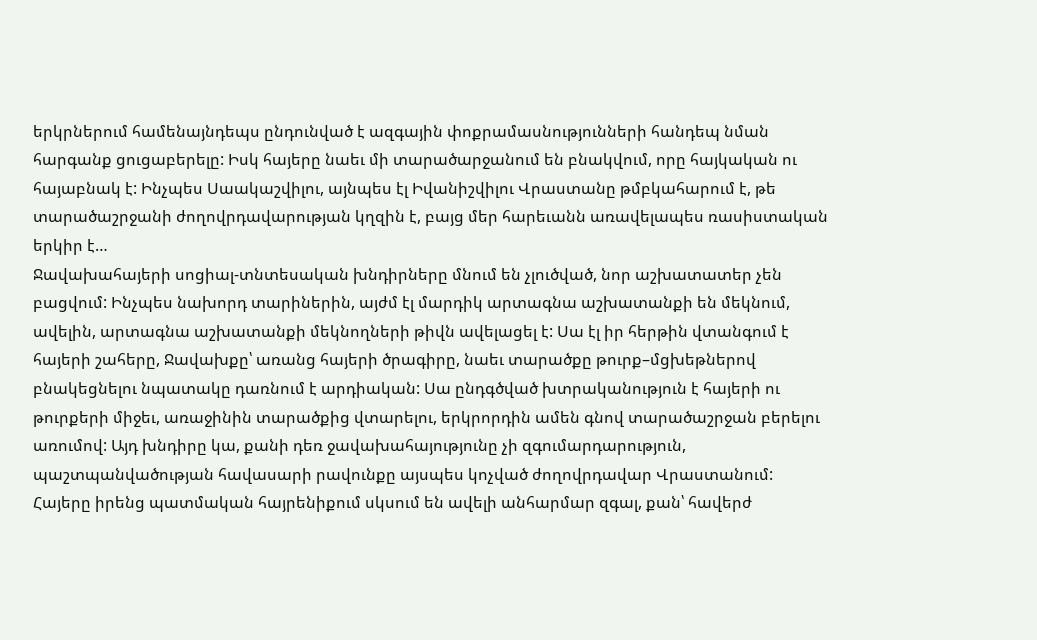երկրներում համենայնդեպս ընդունված է ազգային փոքրամասնությունների հանդեպ նման հարգանք ցուցաբերելը: Իսկ հայերը նաեւ մի տարածարջանում են բնակվում, որը հայկական ու հայաբնակ է: Ինչպես Սաակաշվիլու, այնպես էլ Իվանիշվիլու Վրաստանը թմբկահարում է, թե տարածաշրջանի ժողովրդավարության կղզին է, բայց մեր հարեւանն առավելապես ռասիստական երկիր է…
Ջավախահայերի սոցիալ-տնտեսական խնդիրները մնում են չլուծված, նոր աշխատատեր չեն բացվում: Ինչպես նախորդ տարիներին, այժմ էլ մարդիկ արտագնա աշխատանքի են մեկնում, ավելին, արտագնա աշխատանքի մեկնողների թիվն ավելացել է: Սա էլ իր հերթին վտանգում է հայերի շահերը, Ջավախքը՝ առանց հայերի ծրագիրը, նաեւ տարածքը թուրք–մցխեթներով բնակեցնելու նպատակը դառնում է արդիական: Սա ընդգծված խտրականություն է հայերի ու թուրքերի միջեւ, առաջինին տարածքից վտարելու, երկրորդին ամեն գնով տարածաշրջան բերելու առումով: Այդ խնդիրը կա, քանի դեռ ջավախահայությունը չի զգումարդարություն, պաշտպանվածության հավասարի րավունքը այսպես կոչված ժողովրդավար Վրաստանում:
Հայերը իրենց պատմական հայրենիքում սկսում են ավելի անհարմար զգալ, քան՝ հավերժ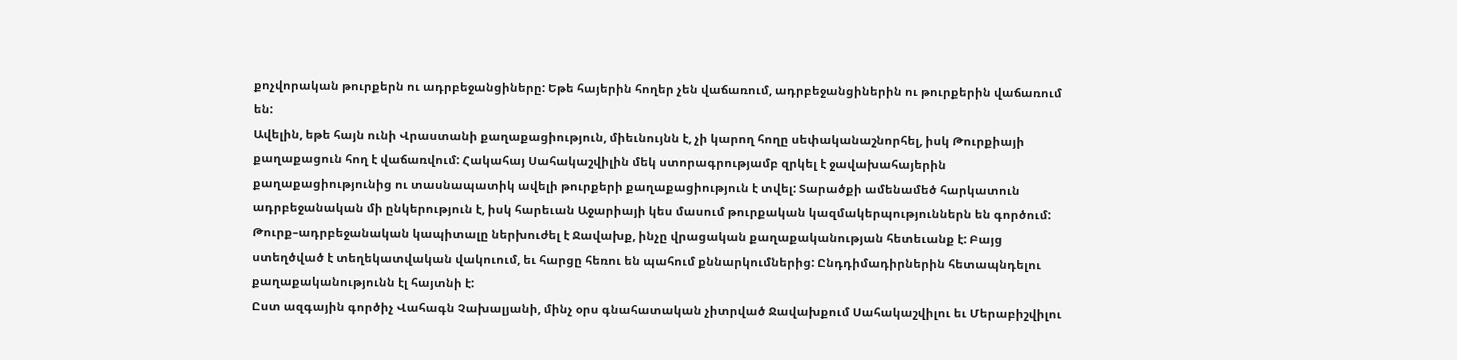քոչվորական թուրքերն ու ադրբեջանցիները: Եթե հայերին հողեր չեն վաճառում, ադրբեջանցիներին ու թուրքերին վաճառում են:
Ավելին, եթե հայն ունի Վրաստանի քաղաքացիություն, միեւնույնն է, չի կարող հողը սեփականաշնորհել, իսկ Թուրքիայի քաղաքացուն հող է վաճառվում: Հակահայ Սահակաշվիլին մեկ ստորագրությամբ զրկել է ջավախահայերին քաղաքացիությունից ու տասնապատիկ ավելի թուրքերի քաղաքացիություն է տվել: Տարածքի ամենամեծ հարկատուն ադրբեջանական մի ընկերություն է, իսկ հարեւան Աջարիայի կես մասում թուրքական կազմակերպություններն են գործում: Թուրք–ադրբեջանական կապիտալը ներխուժել է Ջավախք, ինչը վրացական քաղաքականության հետեւանք է: Բայց ստեղծված է տեղեկատվական վակուում, եւ հարցը հեռու են պահում քննարկումներից: Ընդդիմադիրներին հետապնդելու քաղաքականությունն էլ հայտնի է:
Ըստ ազգային գործիչ Վահագն Չախալյանի, մինչ օրս գնահատական չիտրված Ջավախքում Սահակաշվիլու եւ Մերաբիշվիլու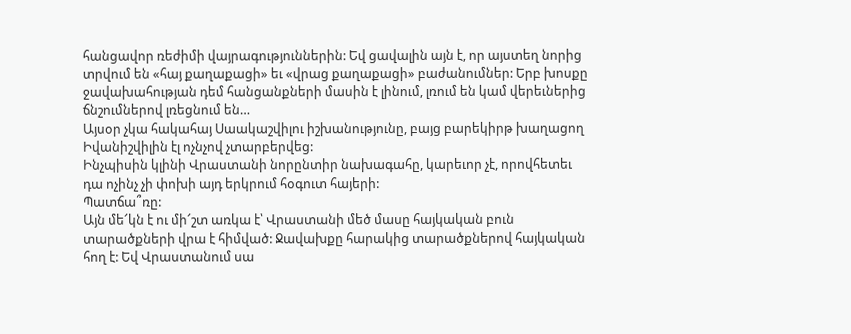հանցավոր ռեժիմի վայրագություններին: Եվ ցավալին այն է, որ այստեղ նորից տրվում են «հայ քաղաքացի» եւ «վրաց քաղաքացի» բաժանումներ: Երբ խոսքը ջավախահության դեմ հանցանքների մասին է լինում, լռում են կամ վերեւներից ճնշումներով լռեցնում են…
Այսօր չկա հակահայ Սաակաշվիլու իշխանությունը, բայց բարեկիրթ խաղացող Իվանիշվիլին էլ ոչնչով չտարբերվեց:
Ինչպիսին կլինի Վրաստանի նորընտիր նախագահը, կարեւոր չէ, որովհետեւ դա ոչինչ չի փոխի այդ երկրում հօգուտ հայերի:
Պատճա՞ռը:
Այն մե՜կն է ու մի՜շտ առկա է՝ Վրաստանի մեծ մասը հայկական բուն տարածքների վրա է հիմված: Ջավախքը հարակից տարածքներով հայկական հող է: Եվ Վրաստանում սա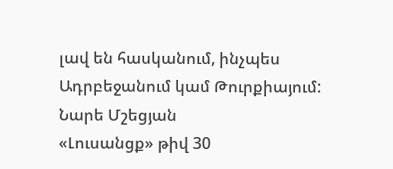լավ են հասկանում, ինչպես Ադրբեջանում կամ Թուրքիայում:
Նարե Մշեցյան
«Լուսանցք» թիվ 30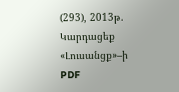(293), 2013թ.
Կարդացեք «Լուսանցք»–ի PDF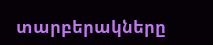տարբերակները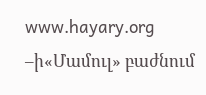www.hayary.org –ի«Մամուլ» բաժնում